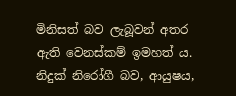මිනිසත් බව ලැබූවන් අතර ඇති වෙනස්කම් ඉමහත් ය. නිදුක් නිරෝගී බව, ආයුෂය,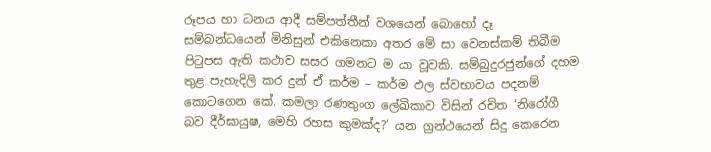රූපය හා ධනය ආදී සම්පත්තීන් වශයෙන් බොහෝ දෑ සම්බන්ධයෙන් මිනිසුන් එකිනෙකා අතර මේ සා වෙනස්කම් තිබීම පිටුපස ඇති කථාව සසර ගමනට ම යා වූවකි. සම්බුදුරජුන්ගේ දහම තුළ පැහැදිලි කර දුන් ඒ කර්ම – කර්ම ඵල ස්වභාවය පදනම් කොටගෙන කේ. කමලා රණතුංග ලේඛිකාව විසින් රචිත ‘නිරෝගී බව දීර්ඝායුෂ, මෙහි රහස කුමක්ද?’ යන ග්‍රන්ථයෙන් සිදු කෙරෙන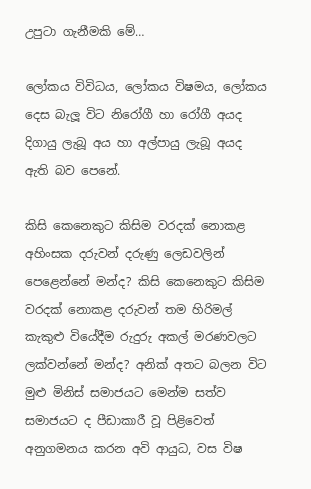උපුටා ගැනීමකි මේ…

ලෝකය විවිධය, ලෝකය විෂමය, ලෝකය දෙස බැලූ විට නිරෝගී හා රෝගී අයද දිගායු ලැබූ අය හා අල්පායු ලැබූ අයද ඇති බව පෙනේ.

කිසි කෙනෙකුට කිසිම වරදක් නොකළ අහිංසක දරුවන් දරුණු ලෙඩවලින් පෙළෙන්නේ මන්ද? කිසි කෙනෙකුට කිසිම වරදක් නොකළ දරුවන් තම හිරිමල් කැකුළු වියේදීම රුදුරු අකල් මරණවලට ලක්වන්නේ මන්ද? අනික් අතට බලන විට මුළු මිනිස් සමාජයට මෙන්ම සත්ව සමාජයට ද පීඩාකාරී වූ පිළිවෙත් අනුගමනය කරන අවි ආයුධ, වස විෂ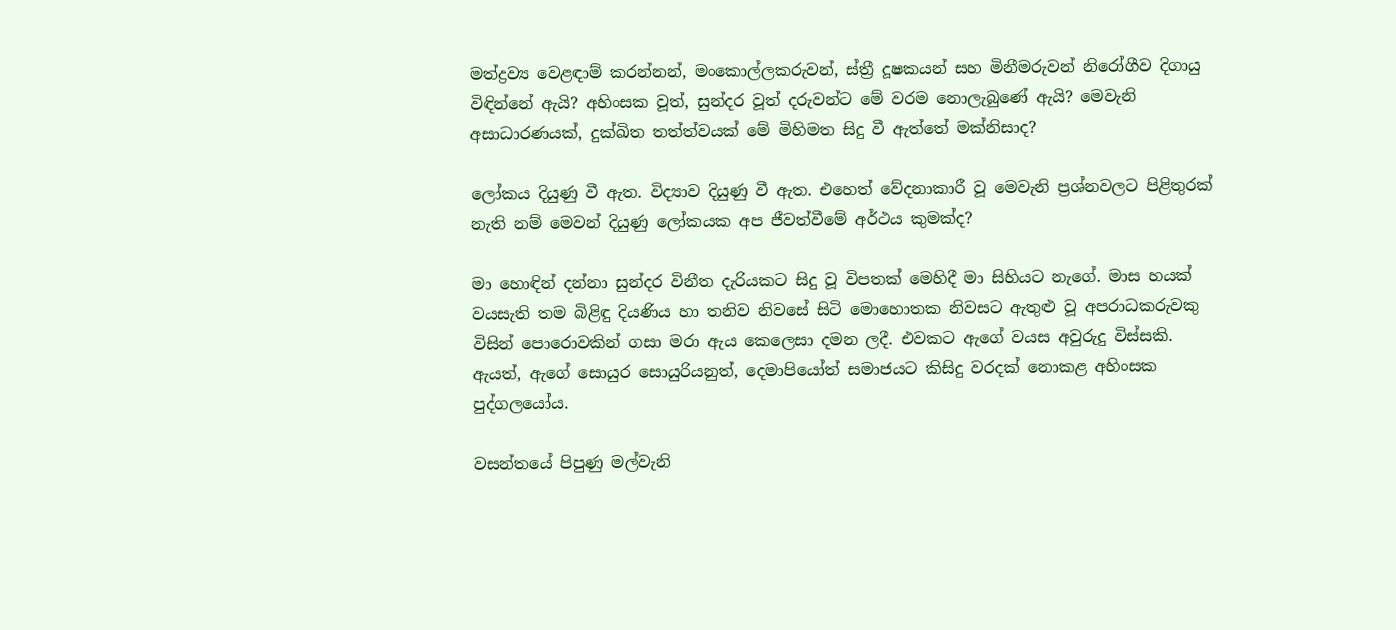මත්ද්‍රව්‍ය වෙළඳාම් කරන්නන්, මංකොල්ලකරුවන්, ස්ත්‍රී දූෂකයන් සහ මිනීමරුවන් නිරෝගීව දිගායු විඳින්නේ ඇයි? අහිංසක වූත්, සුන්දර වූත් දරුවන්ට මේ වරම නොලැබුණේ ඇයි? මෙවැනි අසාධාරණයක්, දුක්ඛිත තත්ත්වයක් මේ මිහිමත සිදු වී ඇත්තේ මක්නිසාද?

ලෝකය දියුණු වී ඇත. විද්‍යාව දියුණු වී ඇත. එහෙත් වේදනාකාරී වූ මෙවැනි ප්‍රශ්නවලට පිළිතුරක් නැති නම් මෙවන් දියුණු ලෝකයක අප ජීවත්වීමේ අර්ථය කුමක්ද?

මා හොඳින් දන්නා සුන්දර විනීත දැරියකට සිදු වූ විපතක් මෙහිදී මා සිහියට නැගේ. මාස හයක් වයසැති තම බිළිඳු දියණිය හා තනිව නිවසේ සිටි මොහොතක නිවසට ඇතුළු වූ අපරාධකරුවකු විසින් පොරොවකින් ගසා මරා ඇය කෙලෙසා දමන ලදී. එවකට ඇගේ වයස අවුරුදු විස්සකි. ඇයත්, ඇගේ සොයුර සොයුරියනුත්, දෙමාපියෝත් සමාජයට කිසිදු වරදක් නොකළ අහිංසක පුද්ගලයෝය.

වසන්තයේ පිපුණු මල්වැනි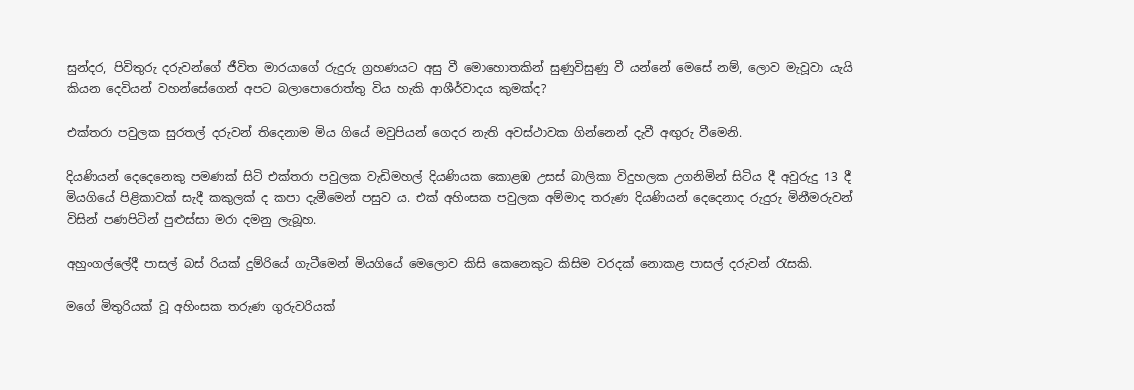සුන්දර, පිවිතුරු දරුවන්ගේ ජීවිත මාරයාගේ රුදුරු ග්‍රහණයට අසු වී මොහොතකින් සුණුවිසුණු වී යන්නේ මෙසේ නම්, ලොව මැවූවා යැයි කියන දෙවියන් වහන්සේගෙන් අපට බලාපොරොත්තු විය හැකි ආශීර්වාදය කුමක්ද?

එක්තරා පවුලක සුරතල් දරුවන් තිදෙනාම මිය ගියේ මවුපියන් ගෙදර නැති අවස්ථාවක ගින්නෙන් දැවී අඟුරු වීමෙනි.

දියණියන් දෙදෙනෙකු පමණක් සිටි එක්තරා පවුලක වැඩිමහල් දියණියක කොළඹ උසස් බාලිකා විදුහලක උගනිමින් සිටිය දී අවුරුදු 13 දී මියගියේ පිළිකාවක් සැදී කකුලක් ද කපා දැමීමෙන් පසුව ය. එක් අහිංසක පවුලක අම්මාද තරුණ දියණියන් දෙදෙනාද රුදුරු මිනීමරුවන් විසින් පණපිටින් පුළුස්සා මරා දමනු ලැබූහ.

අහුංගල්ලේදී පාසල් බස් රියක් දුම්රියේ ගැටීමෙන් මියගියේ මෙලොව කිසි කෙනෙකුට කිසිම වරදක් නොකළ පාසල් දරුවන් රැසකි.

මගේ මිතුරියක් වූ අහිංසක තරුණ ගුරුවරියක්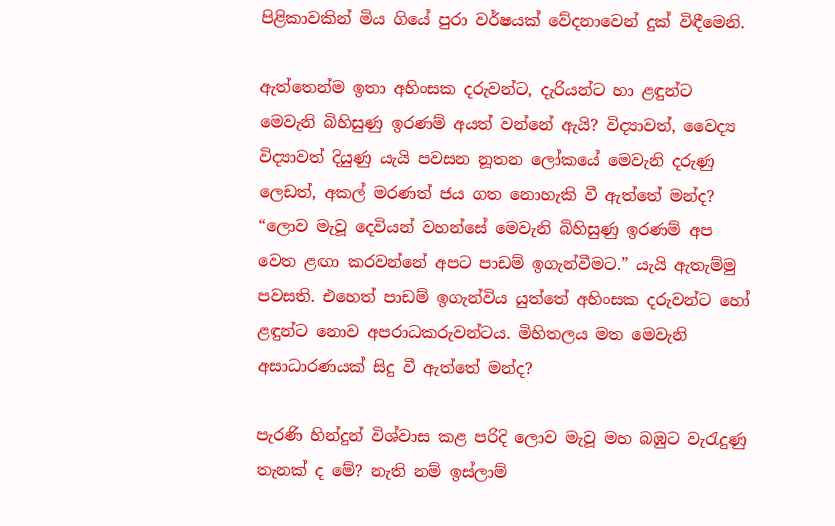පිළිකාවකින් මිය ගියේ පුරා වර්ෂයක් වේදනාවෙන් දුක් විඳීමෙනි.

ඇත්තෙන්ම ඉතා අහිංසක දරුවන්ට, දැරියන්ට හා ළඳුන්ට මෙවැනි බිහිසුණු ඉරණම් අයත් වන්නේ ඇයි? විද්‍යාවත්, වෛද්‍ය විද්‍යාවත් දියුණු යැයි පවසන නූතන ලෝකයේ මෙවැනි දරුණු ලෙඩත්, අකල් මරණත් ජය ගත නොහැකි වී ඇත්තේ මන්ද? “ලොව මැවූ දෙවියන් වහන්සේ මෙවැනි බිහිසුණු ඉරණම් අප වෙත ළඟා කරවන්නේ අපට පාඩම් ඉගැන්වීමට.” යැයි ඇතැම්මු පවසති. එහෙත් පාඩම් ඉගැන්විය යුත්තේ අහිංසක දරුවන්ට හෝ ළඳුන්ට නොව අපරාධකරුවන්ටය. මිහිතලය මත මෙවැනි අසාධාරණයක් සිදු වී ඇත්තේ මන්ද?

පැරණි හින්දුන් විශ්වාස කළ පරිදි ලොව මැවූ මහ බඹුට වැරැදුණු තැනක් ද මේ? නැති නම් ඉස්ලාම්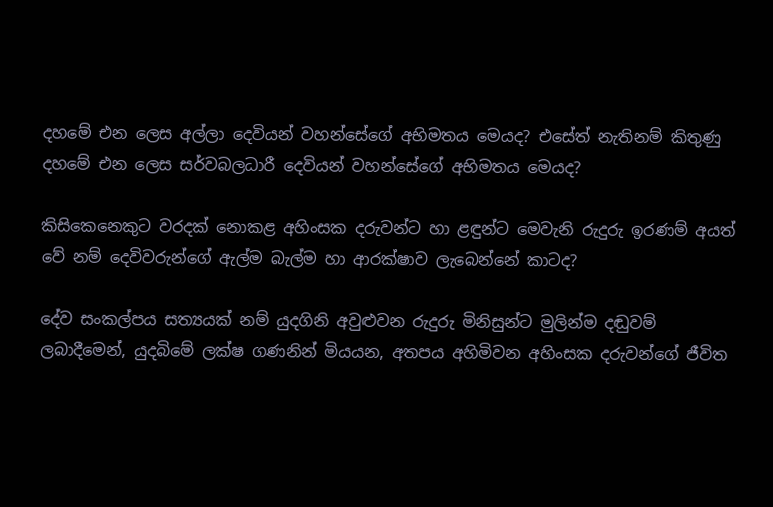දහමේ එන ලෙස අල්ලා දෙවියන් වහන්සේගේ අභිමතය මෙයද? එසේත් නැතිනම් කිතුණු දහමේ එන ලෙස සර්වබලධාරී දෙවියන් වහන්සේගේ අභිමතය මෙයද?

කිසිකෙනෙකුට වරදක් නොකළ අහිංසක දරුවන්ට හා ළඳුන්ට මෙවැනි රුදුරු ඉරණම් අයත් වේ නම් දෙවිවරුන්ගේ ඇල්ම බැල්ම හා ආරක්ෂාව ලැබෙන්නේ කාටද?

දේව සංකල්පය සත්‍යයක් නම් යුදගිනි අවුළුවන රුදුරු මිනිසුන්ට මුලින්ම දඬුවම් ලබාදීමෙන්, යුදබිමේ ලක්ෂ ගණනින් මියයන, අතපය අහිමිවන අහිංසක දරුවන්ගේ ජීවිත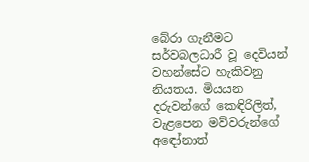බේරා ගැනීමට සර්වබලධාරී වූ දෙවියන් වහන්සේට හැකිවනු නියතය. මියයන දරුවන්ගේ කෙඳිරිලිත්, වැළපෙන මව්වරුන්ගේ අඳෝනාත්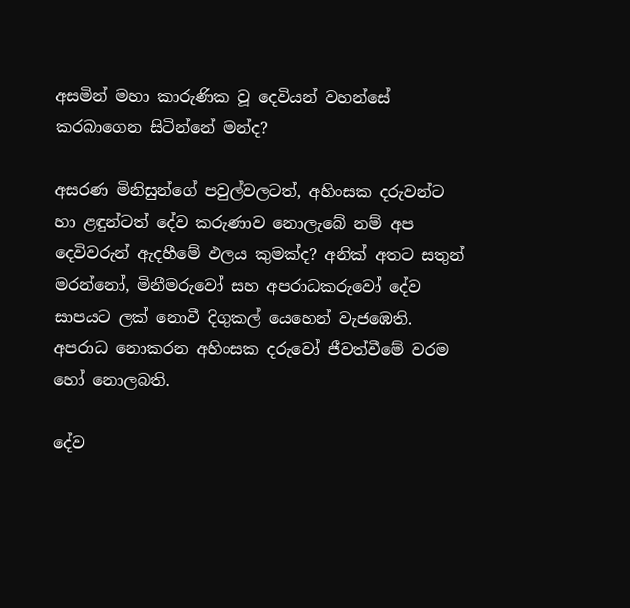අසමින් මහා කාරුණික වූ දෙවියන් වහන්සේ කරබාගෙන සිටින්නේ මන්ද?

අසරණ මිනිසුන්ගේ පවුල්වලටත්, අහිංසක දරුවන්ට හා ළඳුන්ටත් දේව කරුණාව නොලැබේ නම් අප දෙවිවරුන් ඇදහීමේ ඵලය කුමක්ද? අනික් අතට සතුන් මරන්නෝ, මිනීමරුවෝ සහ අපරාධකරුවෝ දේව සාපයට ලක් නොවී දිගුකල් යෙහෙන් වැජඹෙති. අපරාධ නොකරන අහිංසක දරුවෝ ජීවත්වීමේ වරම හෝ නොලබති.

දේව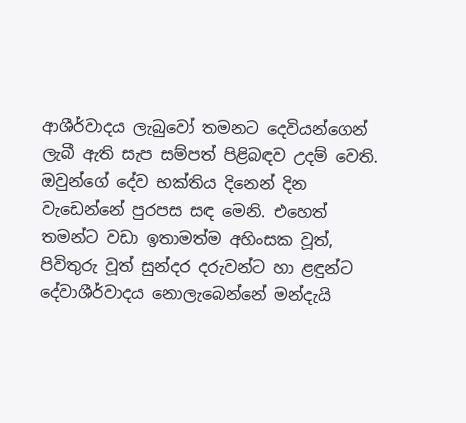ආශීර්වාදය ලැබුවෝ තමනට දෙවියන්ගෙන් ලැබී ඇති සැප සම්පත් පිළිබඳව උදම් වෙති. ඔවුන්ගේ දේව භක්තිය දිනෙන් දින වැඩෙන්නේ පුරපස සඳ මෙනි. එහෙත් තමන්ට වඩා ඉතාමත්ම අහිංසක වූත්, පිවිතුරු වූත් සුන්දර දරුවන්ට හා ළඳුන්ට දේවාශීර්වාදය නොලැබෙන්නේ මන්දැයි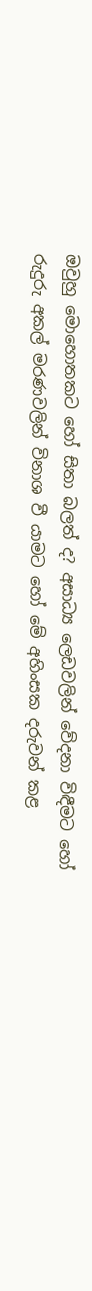ඔවුහු මොහොතකට හෝ සිතා බලත් ද? අසාධ්‍ය ලෙඩවලින් වේදනා විඳීමට හෝ රුදුරු අකල් මරණවලින් විනාශ වී යාමට හෝ මේ අහිංසක දරුවන් කළ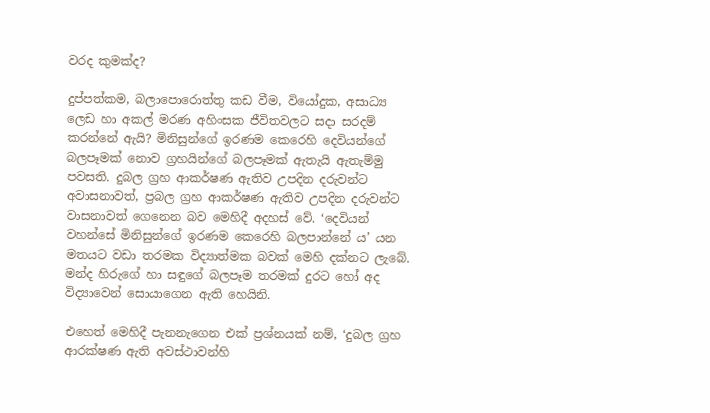වරද කුමක්ද?

දුප්පත්කම, බලාපොරොත්තු කඩ වීම, වියෝදුක, අසාධ්‍ය ලෙඩ හා අකල් මරණ අහිංසක ජීවිතවලට සදා සරදම් කරන්නේ ඇයි? මිනිසුන්ගේ ඉරණම කෙරෙහි දෙවියන්ගේ බලපෑමක් නොව ග්‍රහයින්ගේ බලපෑමක් ඇතැයි ඇතැම්මු පවසති. දුබල ග්‍රහ ආකර්ෂණ ඇතිව උපදින දරුවන්ට අවාසනාවත්, ප්‍රබල ග්‍රහ ආකර්ෂණ ඇතිව උපදින දරුවන්ට වාසනාවත් ගෙනෙන බව මෙහිදී අදහස් වේ. ‘දෙවියන් වහන්සේ මිනිසුන්ගේ ඉරණම කෙරෙහි බලපාන්නේ ය’ යන මතයට වඩා තරමක විද්‍යාත්මක බවක් මෙහි දක්නට ලැබේ. මන්ද හිරුගේ හා සඳුගේ බලපෑම තරමක් දුරට හෝ අද විද්‍යාවෙන් සොයාගෙන ඇති හෙයිනි.

එහෙත් මෙහිදී පැනනැගෙන එක් ප්‍රශ්නයක් නම්, ‘දුබල ග්‍රහ ආරක්ෂණ ඇති අවස්ථාවන්හි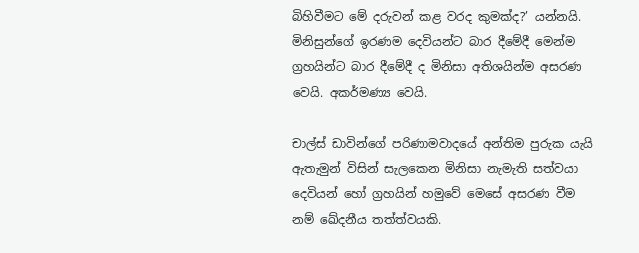බිහිවීමට මේ දරුවන් කළ වරද කුමක්ද?’ යන්නයි. මිනිසුන්ගේ ඉරණම දෙවියන්ට බාර දීමේදී මෙන්ම ග්‍රහයින්ට බාර දීමේදී ද මිනිසා අතිශයින්ම අසරණ වෙයි. අකර්මණ්‍ය වෙයි.

චාල්ස් ඩාවින්ගේ පරිණාමවාදයේ අන්තිම පුරුක යැයි ඇතැමුන් විසින් සැලකෙන මිනිසා නැමැති සත්වයා දෙවියන් හෝ ග්‍රහයින් හමුවේ මෙසේ අසරණ වීම නම් ඛේදනීය තත්ත්වයකි.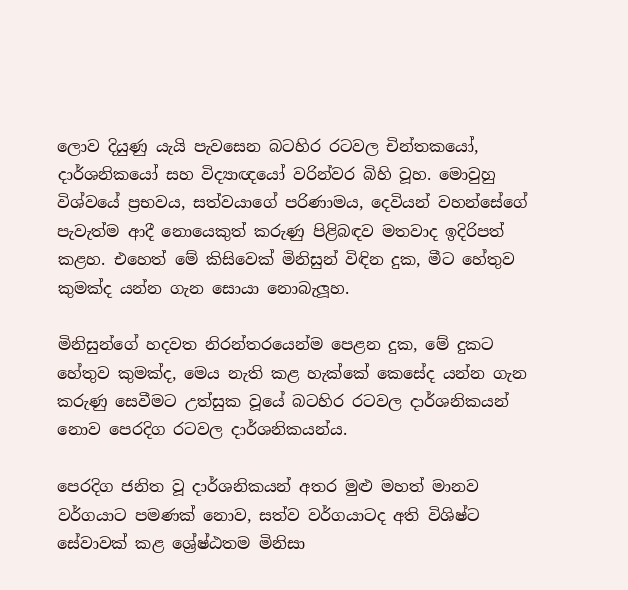ලොව දියුණු යැයි පැවසෙන බටහිර රටවල චින්තකයෝ, දාර්ශනිකයෝ සහ විද්‍යාඥයෝ වරින්වර බිහි වූහ. මොවුහු විශ්වයේ ප්‍රභවය, සත්වයාගේ පරිණාමය, දෙවියන් වහන්සේගේ පැවැත්ම ආදී නොයෙකුත් කරුණු පිළිබඳව මතවාද ඉදිරිපත් කළහ. එහෙත් මේ කිසිවෙක් මිනිසුන් විඳින දුක, මීට හේතුව කුමක්ද යන්න ගැන සොයා නොබැලූහ.

මිනිසුන්ගේ හදවත නිරන්තරයෙන්ම පෙළන දුක, මේ දුකට හේතුව කුමක්ද, මෙය නැති කළ හැක්කේ කෙසේද යන්න ගැන කරුණු සෙවීමට උත්සුක වූයේ බටහිර රටවල දාර්ශනිකයන් නොව පෙරදිග රටවල දාර්ශනිකයන්ය.

පෙරදිග ජනිත වූ දාර්ශනිකයන් අතර මුළු මහත් මානව වර්ගයාට පමණක් නොව, සත්ව වර්ගයාටද අති විශිෂ්ට සේවාවක් කළ ශ්‍රේෂ්ඨතම මිනිසා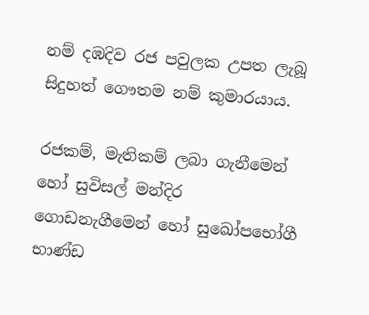නම් දඹදිව රජ පවුලක උපත ලැබූ සිදුහත් ගෞතම නම් කුමාරයාය.

රජකම්, මැතිකම් ලබා ගැනීමෙන් හෝ සුවිසල් මන්දිර ගොඩනැගීමෙන් හෝ සුඛෝපභෝගී භාණ්ඩ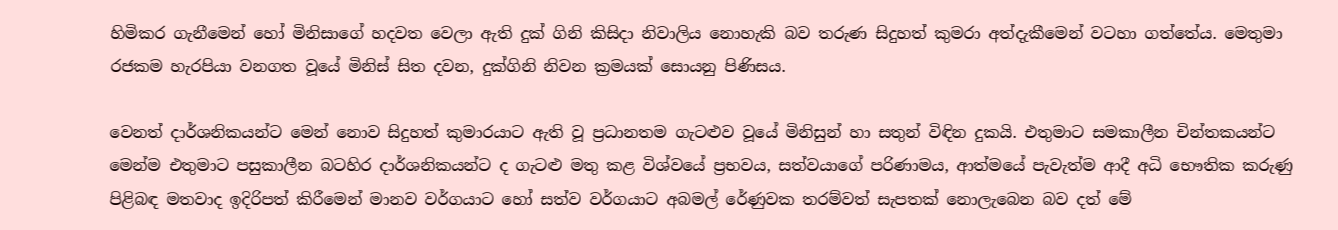හිමිකර ගැනීමෙන් හෝ මිනිසාගේ හදවත වෙලා ඇති දුක් ගිනි කිසිදා නිවාලිය නොහැකි බව තරුණ සිදුහත් කුමරා අත්දැකීමෙන් වටහා ගත්තේය. මෙතුමා රජකම හැරපියා වනගත වූයේ මිනිස් සිත දවන, දුක්ගිනි නිවන ක්‍රමයක් සොයනු පිණිසය.

වෙනත් දාර්ශනිකයන්ට මෙන් නොව සිදුහත් කුමාරයාට ඇති වූ ප්‍රධානතම ගැටළුව වූයේ මිනිසුන් හා සතුන් විඳින දුකයි. එතුමාට සමකාලීන චින්තකයන්ට මෙන්ම එතුමාට පසුකාලීන බටහිර දාර්ශනිකයන්ට ද ගැටළු මතු කළ විශ්වයේ ප්‍රභවය, සත්වයාගේ පරිණාමය, ආත්මයේ පැවැත්ම ආදී අධි භෞතික කරුණු පිළිබඳ මතවාද ඉදිරිපත් කිරීමෙන් මානව වර්ගයාට හෝ සත්ව වර්ගයාට අබමල් රේණුවක තරම්වත් සැපතක් නොලැබෙන බව දත් මේ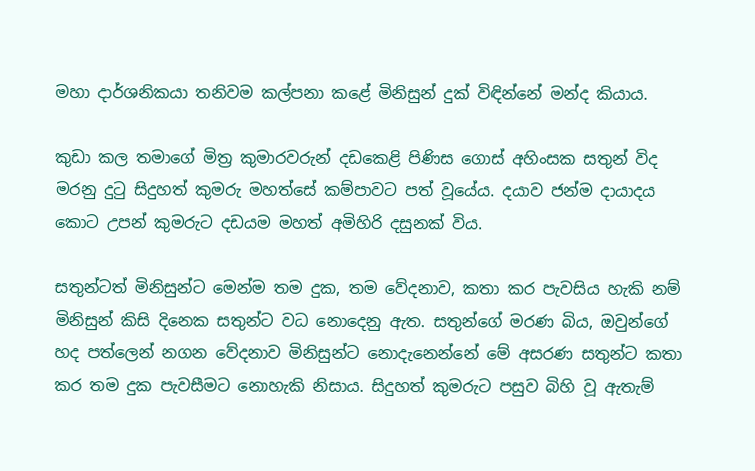මහා දාර්ශනිකයා තනිවම කල්පනා කළේ මිනිසුන් දුක් විඳින්නේ මන්ද කියාය.

කුඩා කල තමාගේ මිත්‍ර කුමාරවරුන් දඩකෙළි පිණිස ගොස් අහිංසක සතුන් විද මරනු දුටු සිදුහත් කුමරු මහත්සේ කම්පාවට පත් වූයේය. දයාව ජන්ම දායාදය කොට උපන් කුමරුට දඩයම මහත් අමිහිරි දසුනක් විය.

සතුන්ටත් මිනිසුන්ට මෙන්ම තම දුක, තම වේදනාව, කතා කර පැවසිය හැකි නම් මිනිසුන් කිසි දිනෙක සතුන්ට වධ නොදෙනු ඇත. සතුන්ගේ මරණ බිය, ඔවුන්ගේ හද පත්ලෙන් නගන වේදනාව මිනිසුන්ට නොදැනෙන්නේ මේ අසරණ සතුන්ට කතා කර තම දුක පැවසීමට නොහැකි නිසාය. සිදුහත් කුමරුට පසුව බිහි වූ ඇතැම්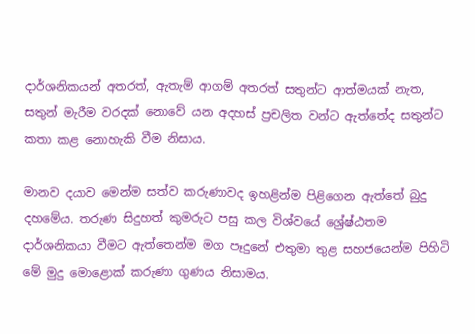දාර්ශනිකයන් අතරත්, ඇතැම් ආගම් අතරත් සතුන්ට ආත්මයක් නැත, සතුන් මැරීම වරදක් නොවේ යන අදහස් ප්‍රචලිත වන්ට ඇත්තේද සතුන්ට කතා කළ නොහැකි වීම නිසාය.

මානව දයාව මෙන්ම සත්ව කරුණාවද ඉහළින්ම පිළිගෙන ඇත්තේ බුදු දහමේය. තරුණ සිදුහත් කුමරුට පසු කල විශ්වයේ ශ්‍රේෂ්ඨතම දාර්ශනිකයා වීමට ඇත්තෙන්ම මග පෑදුනේ එතුමා තුළ සහජයෙන්ම පිහිටි මේ මුදු මොළොක් කරුණා ගුණය නිසාමය.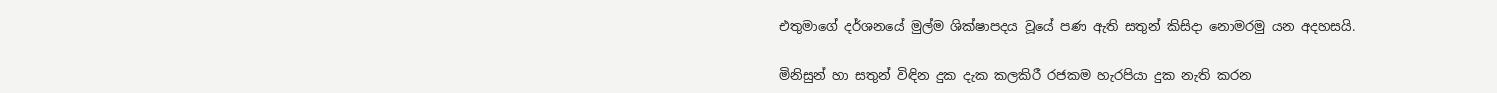එතුමාගේ දර්ශනයේ මුල්ම ශික්ෂාපදය වූයේ පණ ඇති සතුන් කිසිදා නොමරමු යන අදහසයි.

මිනිසුන් හා සතුන් විඳින දුක දැක කලකිරී රජකම හැරපියා දුක නැති කරන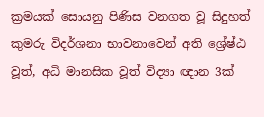ක්‍රමයක් සොයනු පිණිස වනගත වූ සිදුහත් කුමරු විදර්ශනා භාවනාවෙන් අති ශ්‍රේෂ්ඨ වූත්, අධි මානසික වූත් විද්‍යා ඥාන 3ක්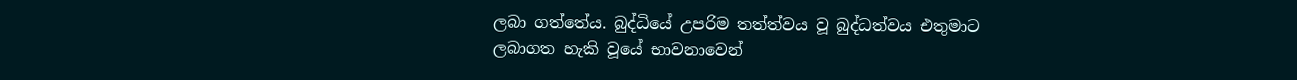ලබා ගත්තේය. බුද්ධියේ උපරිම තත්ත්වය වූ බුද්ධත්වය එතුමාට ලබාගත හැකි වූයේ භාවනාවෙන්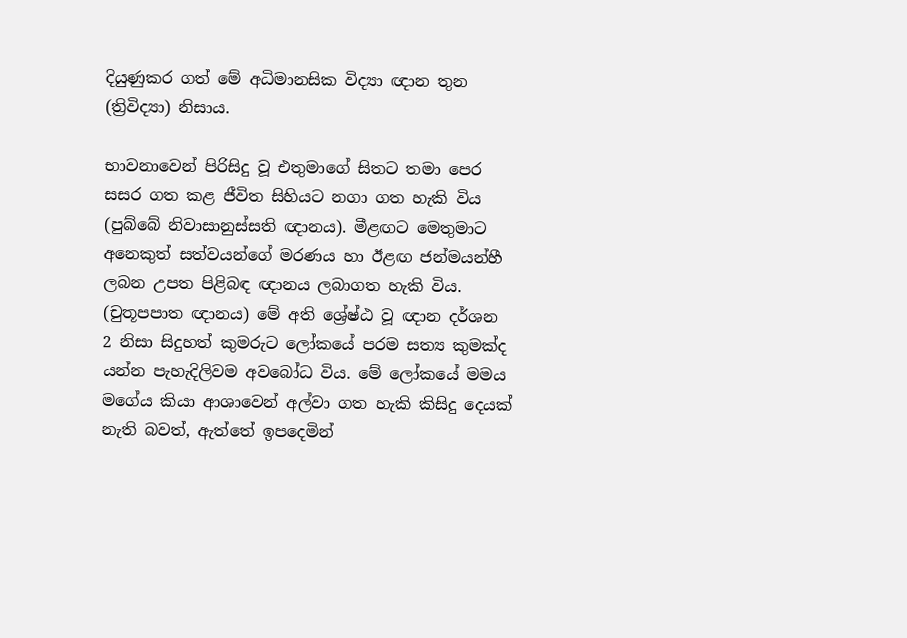දියුණුකර ගත් මේ අධිමානසික විද්‍යා ඥාන තුන (ත්‍රිවිද්‍යා) නිසාය.

භාවනාවෙන් පිරිසිදු වූ එතුමාගේ සිතට තමා පෙර සසර ගත කළ ජීවිත සිහියට නගා ගත හැකි විය (පුබ්බේ නිවාසානුස්සති ඥානය). මීළඟට මෙතුමාට අනෙකුත් සත්වයන්ගේ මරණය හා ඊළඟ ජන්මයන්හී ලබන උපත පිළිබඳ ඥානය ලබාගත හැකි විය. (චුතූපපාත ඥානය) මේ අති ශ්‍රේෂ්ඨ වූ ඥාන දර්ශන 2 නිසා සිදුහත් කුමරුට ලෝකයේ පරම සත්‍ය කුමක්ද යන්න පැහැදිලිවම අවබෝධ විය. මේ ලෝකයේ මමය මගේය කියා ආශාවෙන් අල්වා ගත හැකි කිසිදු දෙයක් නැති බවත්, ඇත්තේ ඉපදෙමින්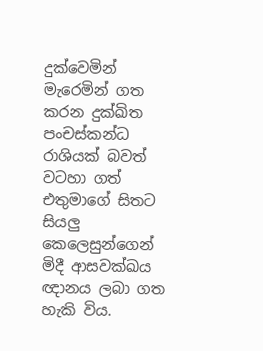දුක්වෙමින් මැරෙමින් ගත කරන දුක්ඛිත පංචස්කන්ධ රාශියක් බවත් වටහා ගත් එතුමාගේ සිතට සියලු කෙලෙසුන්ගෙන් මිදී ආසවක්ඛය ඥානය ලබා ගත හැකි විය.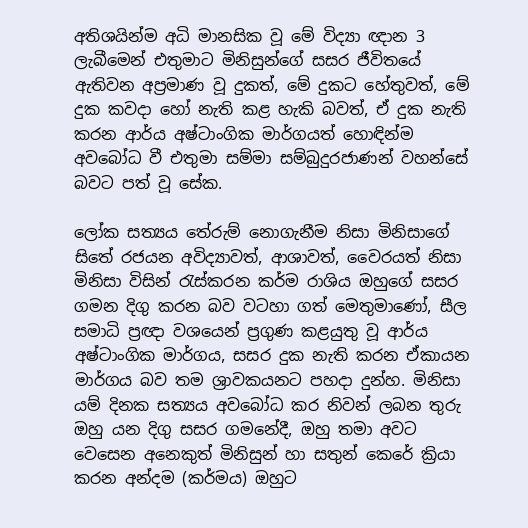අතිශයින්ම අධි මානසික වූ මේ විද්‍යා ඥාන 3 ලැබීමෙන් එතුමාට මිනිසුන්ගේ සසර ජීවිතයේ ඇතිවන අප්‍රමාණ වූ දුකත්, මේ දුකට හේතුවත්, මේ දුක කවදා හෝ නැති කළ හැකි බවත්, ඒ දුක නැති කරන ආර්ය අෂ්ටාංගික මාර්ගයත් හොඳින්ම අවබෝධ වී එතුමා සම්මා සම්බුදුරජාණන් වහන්සේ බවට පත් වූ සේක.

ලෝක සත්‍යය තේරුම් නොගැනීම නිසා මිනිසාගේ සිතේ රජයන අවිද්‍යාවත්, ආශාවත්, වෛරයත් නිසා මිනිසා විසින් රැස්කරන කර්ම රාශිය ඔහුගේ සසර ගමන දිගු කරන බව වටහා ගත් මෙතුමාණෝ, සීල සමාධි ප්‍රඥා වශයෙන් ප්‍රගුණ කළයුතු වූ ආර්ය අෂ්ටාංගික මාර්ගය, සසර දුක නැති කරන ඒකායන මාර්ගය බව තම ශ්‍රාවකයනට පහදා දුන්හ. මිනිසා යම් දිනක සත්‍යය අවබෝධ කර නිවන් ලබන තුරු ඔහු යන දිගු සසර ගමනේදී, ඔහු තමා අවට වෙසෙන අනෙකුත් මිනිසුන් හා සතුන් කෙරේ ක්‍රියා කරන අන්දම (කර්මය) ඔහුට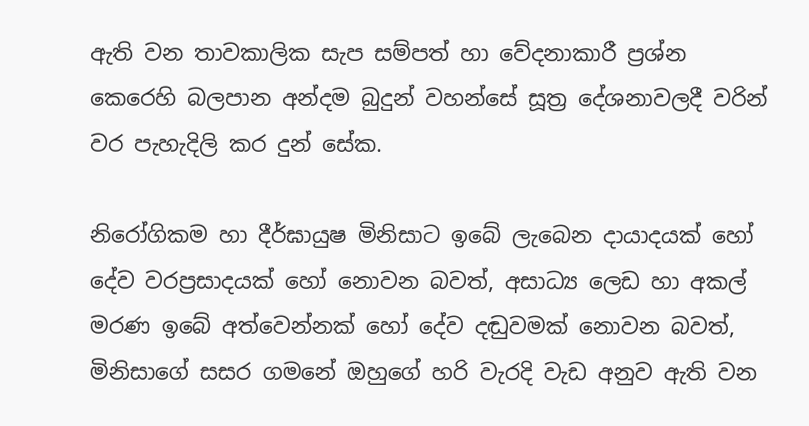ඇති වන තාවකාලික සැප සම්පත් හා වේදනාකාරී ප්‍රශ්න කෙරෙහි බලපාන අන්දම බුදුන් වහන්සේ සූත්‍ර දේශනාවලදී වරින් වර පැහැදිලි කර දුන් සේක.

නිරෝගිකම හා දීර්ඝායුෂ මිනිසාට ඉබේ ලැබෙන දායාදයක් හෝ දේව වරප්‍රසාදයක් හෝ නොවන බවත්, අසාධ්‍ය ලෙඩ හා අකල් මරණ ඉබේ අත්වෙන්නක් හෝ දේව දඬුවමක් නොවන බවත්, මිනිසාගේ සසර ගමනේ ඔහුගේ හරි වැරදි වැඩ අනුව ඇති වන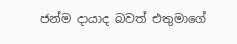ජන්ම දායාද බවත් එතුමාගේ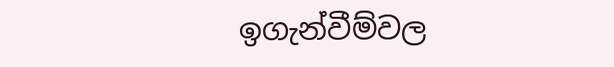ඉගැන්වීම්වල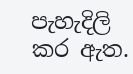පැහැදිලි කර ඇත.